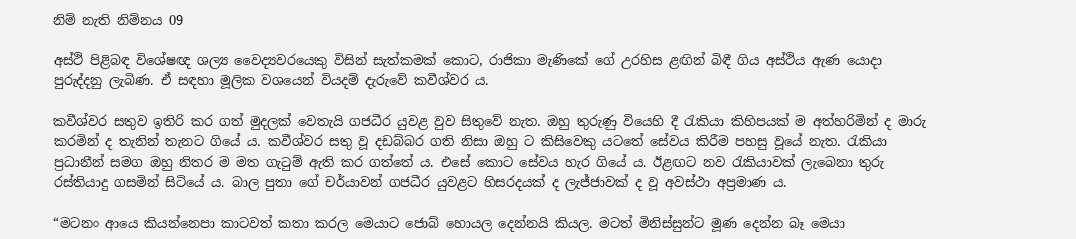නිම් නැති නිම්නය 09

අස්ථි පිළිබඳ විශේෂඥ ශල්‍ය වෛද්‍යවරයෙකු විසින් සැත්කමක් කොට, රාජිකා මැණිකේ ගේ උරහිස ළඟින් බිඳී ගිය අස්ථිය ඇණ යොදා පුරුද්දනු ලැබිණ. ඒ සඳහා මූලික වශයෙන් වියදම් දැරුවේ කවීශ්වර ය.

කවීශ්වර සතුව ඉතිරි කර ගත් මුදලක් වෙතැයි ගජධීර යුවළ වුව සිතුවේ නැත. ඔහු තුරුණු වියෙහි දී රැකියා කිහිපයක් ම අත්හරිමින් ද මාරු කරමින් ද තැනින් තැනට ගියේ ය. කවීශ්වර සතු වූ දඩබ්බර ගති නිසා ඔහු ට කිසිවෙකු යටතේ සේවය කිරීම පහසු වූයේ නැත. රැකියා ප්‍රධානීන් සමග ඔහු නිතර ම මත ගැටුම් ඇති කර ගත්තේ ය. එසේ කොට සේවය හැර ගියේ ය. ඊළඟට නව රැකියාවක් ලැබෙනා තුරු රස්තියාදු ගසමින් සිටියේ ය. බාල පුතා ගේ චර්යාවන් ගජධීර යුවළට හිසරදයක් ද ලැජ්ජාවක් ද වූ අවස්ථා අප්‍රමාණ ය.

“මටනං ආයෙ කියන්නෙපා කාටවත් කතා කරල මෙයාට ජොබ් හොයල දෙන්නයි කියල. මටත් මිනිස්සුන්ට මූණ දෙන්න බෑ මෙයා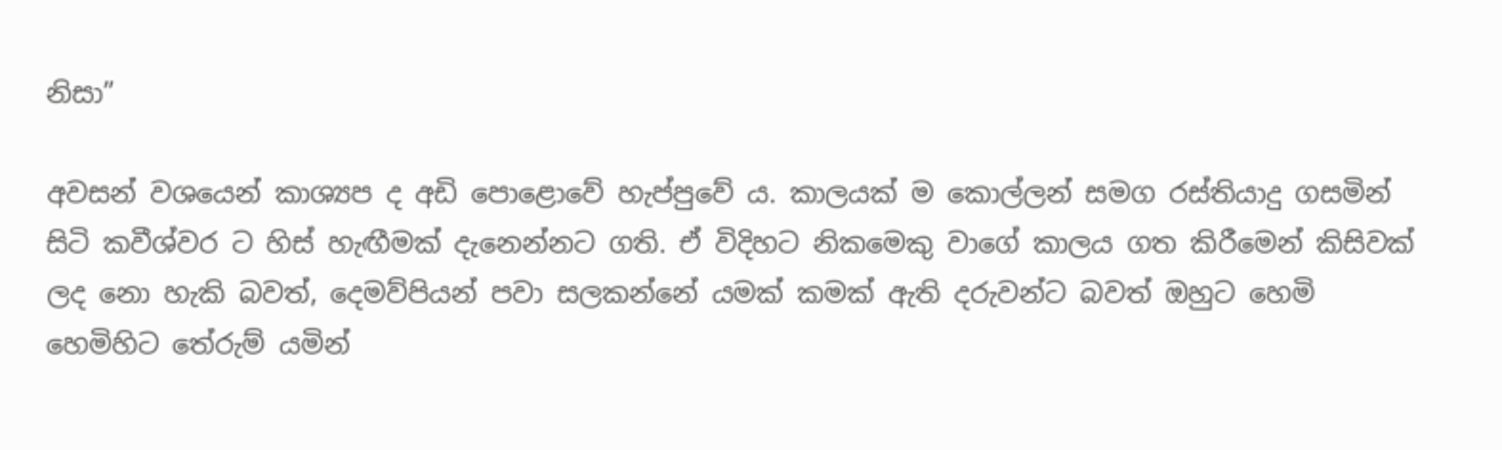නිසා”

අවසන් වශයෙන් කාශ්‍යප ද අඩි පොළොවේ හැප්පුවේ ය. කාලයක් ම කොල්ලන් සමග රස්තියාදු ගසමින් සිටි කවීශ්වර ට හිස් හැඟීමක් දැනෙන්නට ගති. ඒ විදිහට නිකමෙකු වාගේ කාලය ගත කිරීමෙන් කිසිවක් ලද නො හැකි බවත්, දෙමව්පියන් පවා සලකන්නේ යමක් කමක් ඇති දරුවන්ට බවත් ඔහුට හෙමි හෙමිහිට තේරුම් යමින්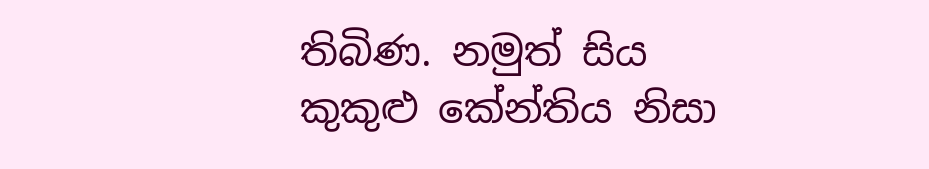තිබිණ. නමුත් සිය කුකුළු කේන්තිය නිසා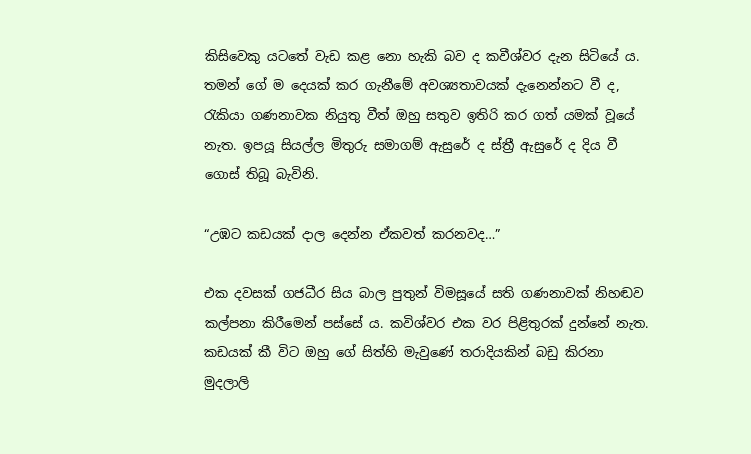කිසිවෙකු යටතේ වැඩ කළ නො හැකි බව ද කවීශ්වර දැන සිටියේ ය. තමන් ගේ ම දෙයක් කර ගැනීමේ අවශ්‍යතාවයක් දැනෙන්නට වී ද, රැකියා ගණනාවක නියුතු වීත් ඔහු සතුව ඉතිරි කර ගත් යමක් වූයේ නැත. ඉපයූ සියල්ල මිතුරු සමාගම් ඇසුරේ ද ස්ත්‍රී ඇසුරේ ද දිය වී ගොස් තිබූ බැවිනි.

“උඹට කඩයක් දාල දෙන්න ඒකවත් කරනවද…”

එක දවසක් ගජධීර සිය බාල පුතුන් විමසූයේ සති ගණනාවක් නිහඬව කල්පනා කිරීමෙන් පස්සේ ය. කවිශ්වර එක වර පිළිතුරක් දුන්නේ නැත. කඩයක් කී විට ඔහු ගේ සිත්හි මැවුණේ තරාදියකින් බඩු කිරනා මුදලාලි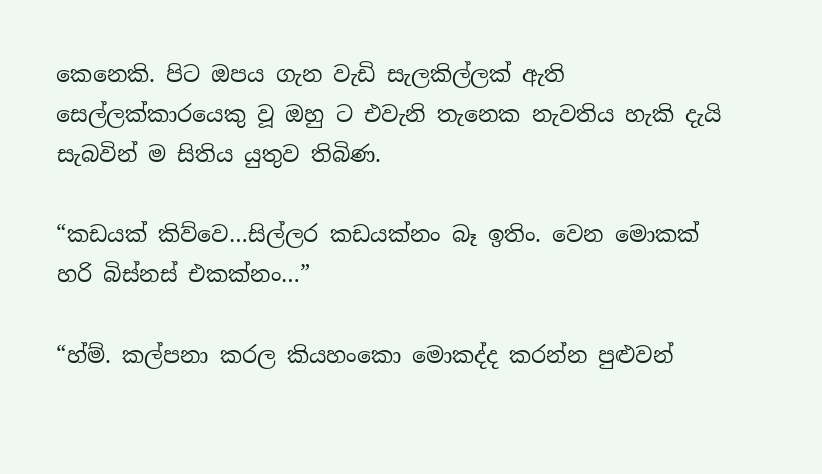කෙනෙකි. පිට ඔපය ගැන වැඩි සැලකිල්ලක් ඇති සෙල්ලක්කාරයෙකු වූ ඔහු ට එවැනි තැනෙක නැවතිය හැකි දැයි සැබවින් ම සිතිය යුතුව තිබිණ.

“කඩයක් කිව්වෙ…සිල්ලර කඩයක්නං බෑ ඉතිං. වෙන මොකක් හරි බිස්නස් එකක්නං…”

“හ්ම්. කල්පනා කරල කියහංකො මොකද්ද කරන්න පුළුවන්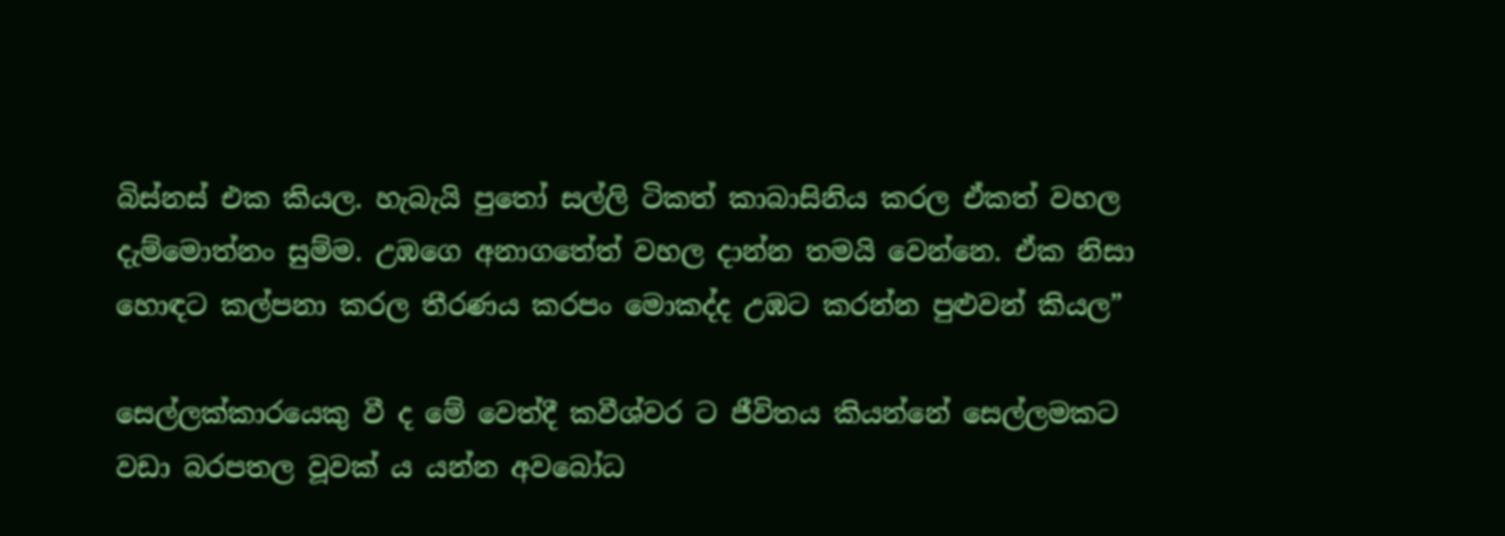බිස්නස් එක කියල. හැබැයි පුතෝ සල්ලි ටිකත් කාබාසිනිය කරල ඒකත් වහල දැම්මොත්නං සුම්ම. උඹගෙ අනාගතේත් වහල දාන්න තමයි වෙන්නෙ. ඒක නිසා හොඳට කල්පනා කරල තීරණය කරපං මොකද්ද උඹට කරන්න පුළුවන් කියල”

සෙල්ලක්කාරයෙකු වී ද මේ වෙත්දී කවීශ්වර ට ජීවිතය කියන්නේ සෙල්ලමකට වඩා බරපතල වූවක් ය යන්න අවබෝධ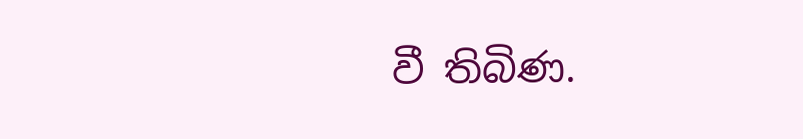වී තිබිණ.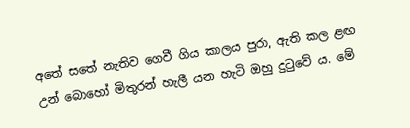අතේ සතේ නැතිව ගෙවී ගිය කාලය පුරා, ඇති කල ළඟ උන් බොහෝ මිතුරන් හැලී යන හැටි ඔහු දුටුවේ ය. මේ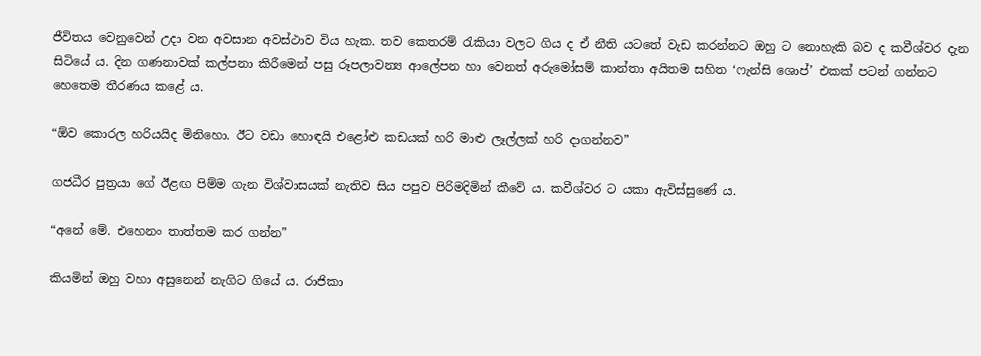ජීවිතය වෙනුවෙන් උදා වන අවසාන අවස්ථාව විය හැක. තව කෙතරම් රැකියා වලට ගිය ද ඒ නීති යටතේ වැඩ කරන්නට ඔහු ට නොහැකි බව ද කවීශ්වර දැන සිටියේ ය. දින ගණනාවක් කල්පනා කිරීමෙන් පසු රූපලාවන්‍ය ආලේපන හා වෙනත් අරුමෝසම් කාන්තා අයිතම සහිත ‘ෆැන්සි ශොප්’ එකක් පටන් ගන්නට හෙතෙම තීරණය කළේ ය.

“ඕව කොරල හරියයිද මිනිහො. ඊට වඩා හොඳයි එළෝළු කඩයක් හරි මාළු ලෑල්ලක් හරි දාගන්නව”

ගජධීර පුත්‍රයා ගේ ඊළඟ පිම්ම ගැන විශ්වාසයක් නැතිව සිය පපුව පිරිමදිමින් කීවේ ය. කවීශ්වර ට යකා ඇවිස්සුණේ ය.

“අනේ මේ. එහෙනං තාත්තම කර ගන්න”

කියමින් ඔහු වහා අසුනෙන් නැගිට ගියේ ය. රාජිකා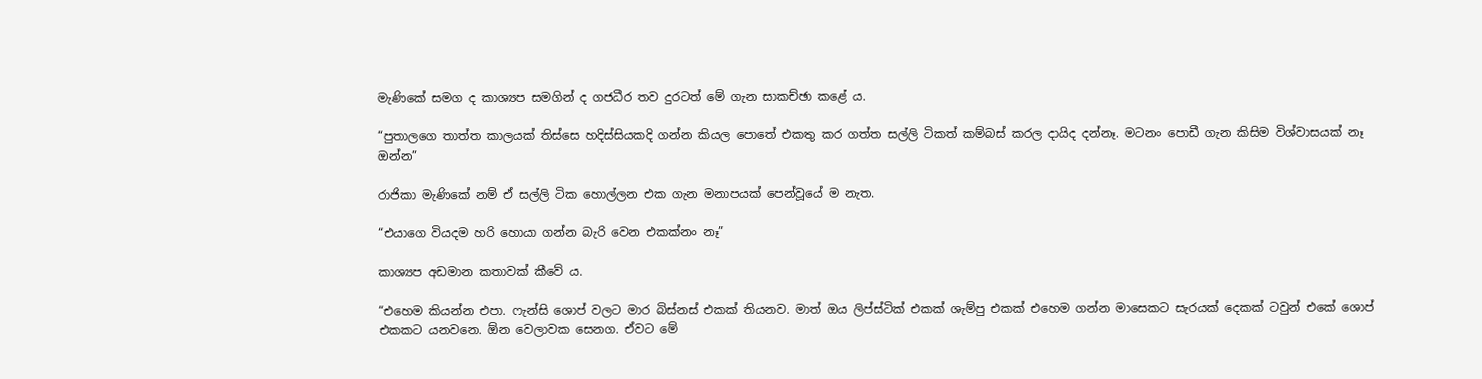මැණිකේ සමග ද කාශ්‍යප සමගින් ද ගජධීර තව දුරටත් මේ ගැන සාකච්ඡා කළේ ය.

“පුතාලගෙ තාත්ත කාලයක් තිස්සෙ හදිස්සියකදි ගන්න කියල පොතේ එකතු කර ගත්ත සල්ලි ටිකත් කම්බස් කරල දායිද දන්නෑ. මටනං පොඩී ගැන කිසිම විශ්වාසයක් නෑ ඔන්න”

රාජිකා මැණිකේ නම් ඒ සල්ලි ටික හොල්ලන එක ගැන මනාපයක් පෙන්වූයේ ම නැත.

“එයාගෙ වියදම හරි හොයා ගන්න බැරි වෙන එකක්නං නෑ”

කාශ්‍යප අඩමාන කතාවක් කීවේ ය.

“එහෙම කියන්න එපා. ෆැන්සි ශොප් වලට මාර බිස්නස් එකක් තියනව. මාත් ඔය ලිප්ස්ටික් එකක් ශැම්පු එකක් එහෙම ගන්න මාසෙකට සැරයක් දෙකක් ටවුන් එකේ ශොප් එකකට යනවනෙ. ඕන වෙලාවක සෙනග. ඒවට මේ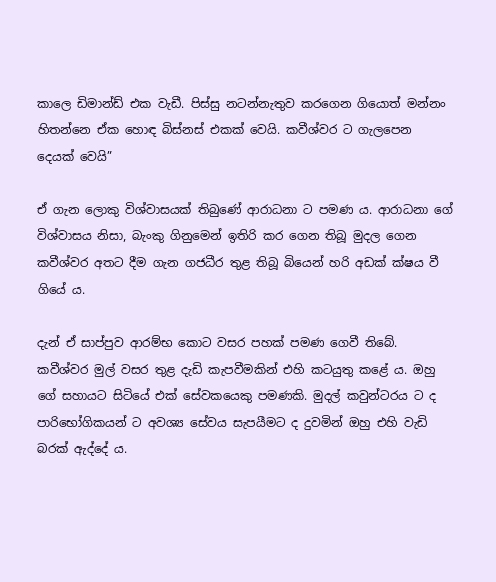කාලෙ ඩිමාන්ඩ් එක වැඩී. පිස්සු නටන්නැතුව කරගෙන ගියොත් මන්නං හිතන්නෙ ඒක හොඳ බිස්නස් එකක් වෙයි. කවීශ්වර ට ගැලපෙන දෙයක් වෙයි”

ඒ ගැන ලොකු විශ්වාසයක් තිබුණේ ආරාධනා ට පමණ ය. ආරාධනා ගේ විශ්වාසය නිසා, බැංකු ගිනුමෙන් ඉතිරි කර ගෙන තිබූ මුදල ගෙන කවීශ්වර අතට දීම ගැන ගජධීර තුළ තිබූ බියෙන් හරි අඩක් ක්ෂය වී ගියේ ය.

දැන් ඒ සාප්පුව ආරම්භ කොට වසර පහක් පමණ ගෙවී තිබේ. කවීශ්වර මුල් වසර තුළ දැඩි කැපවීමකින් එහි කටයුතු කළේ ය. ඔහු ගේ සහායට සිටියේ එක් සේවකයෙකු පමණකි. මුදල් කවුන්ටරය ට ද පාරිභෝගිකයන් ට අවශ්‍ය සේවය සැපයීමට ද දුවමින් ඔහු එහි වැඩි බරක් ඇද්දේ ය.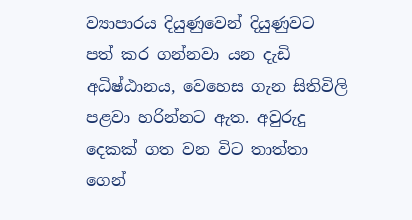ව්‍යාපාරය දියුණුවෙන් දියුණුවට පත් කර ගන්නවා යන දැඩි අධිෂ්ඨානය, වෙහෙස ගැන සිතිවිලි පළවා හරින්නට ඇත. අවුරුදු දෙකක් ගත වන විට තාත්තා ගෙන්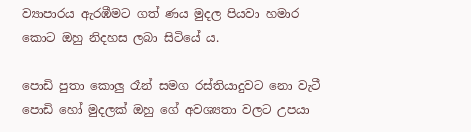ව්‍යාපාරය ඇරඹීමට ගත් ණය මුදල පියවා හමාර කොට ඔහු නිදහස ලබා සිටියේ ය.

පොඩි පුතා කොලු රෑන් සමග රස්තියාදුවට නො වැටී පොඩි හෝ මුදලක් ඔහු ගේ අවශ්‍යතා වලට උපයා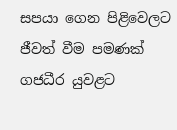සපයා ගෙන පිළිවෙලට ජීවත් වීම පමණක් ගජධීර යුවළට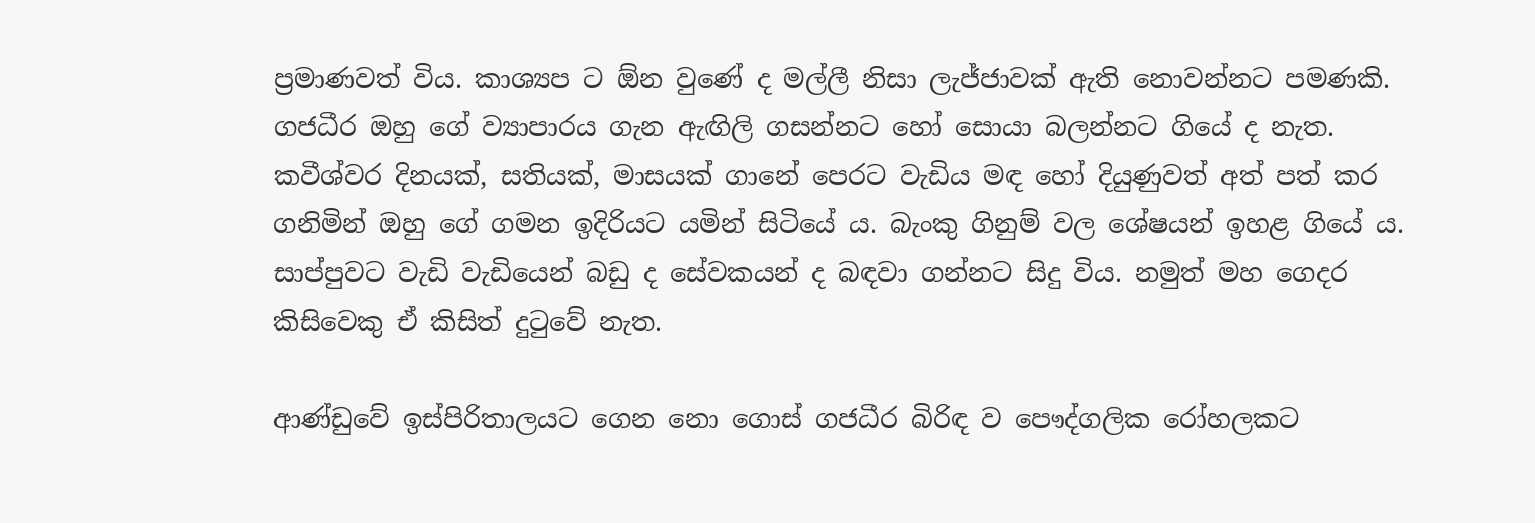ප්‍රමාණවත් විය. කාශ්‍යප ට ඕන වුණේ ද මල්ලී නිසා ලැජ්ජාවක් ඇති නොවන්නට පමණකි. ගජධීර ඔහු ගේ ව්‍යාපාරය ගැන ඇඟිලි ගසන්නට හෝ සොයා බලන්නට ගියේ ද නැත. කවීශ්වර දිනයක්, සතියක්, මාසයක් ගානේ පෙරට වැඩිය මඳ හෝ දියුණුවත් අත් පත් කර ගනිමින් ඔහු ගේ ගමන ඉදිරියට යමින් සිටියේ ය. බැංකු ගිනුම් වල ශේෂයන් ඉහළ ගියේ ය. සාප්පුවට වැඩි වැඩියෙන් බඩු ද සේවකයන් ද බඳවා ගන්නට සිදු විය. නමුත් මහ ගෙදර කිසිවෙකු ඒ කිසිත් දුටුවේ නැත.

ආණ්ඩුවේ ඉස්පිරිතාලයට ගෙන නො ගොස් ගජධීර බිරිඳ ව පෞද්ගලික රෝහලකට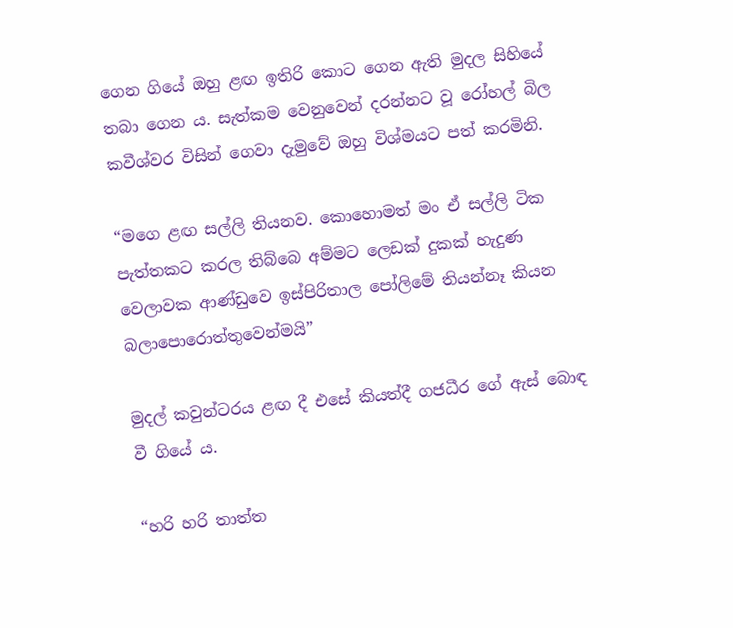ගෙන ගියේ ඔහු ළඟ ඉතිරි කොට ගෙන ඇති මුදල සිහියේ තබා ගෙන ය. සැත්කම වෙනුවෙන් දරන්නට වූ රෝහල් බිල කවීශ්වර විසින් ගෙවා දැමුවේ ඔහු විශ්මයට පත් කරමිනි.

“මගෙ ළඟ සල්ලි තියනව. කොහොමත් මං ඒ සල්ලි ටික පැත්තකට කරල තිබ්බෙ අම්මට ලෙඩක් දුකක් හැදුණ වෙලාවක ආණ්ඩුවෙ ඉස්පිරිතාල පෝලිමේ තියන්නෑ කියන බලාපොරොත්තුවෙන්මයි”

මුදල් කවුන්ටරය ළඟ දී එසේ කියත්දී ගජධීර ගේ ඇස් බොඳ වී ගියේ ය.

“හරි හරි තාත්ත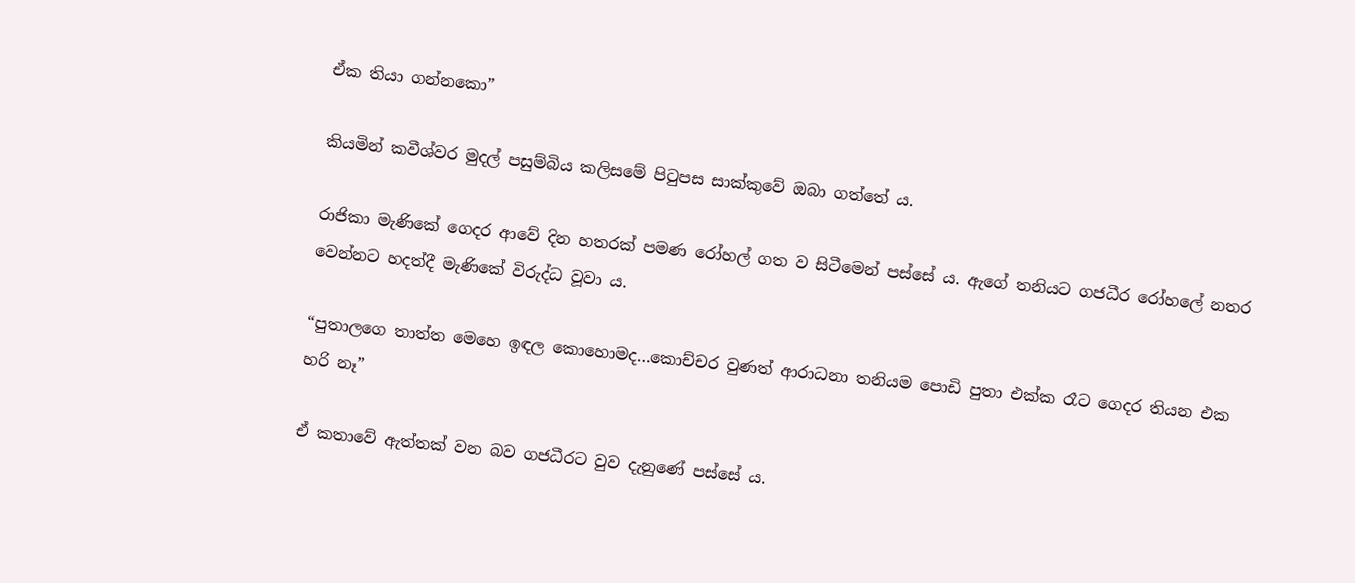ඒක තියා ගන්නකො”

කියමින් කවීශ්වර මුදල් පසුම්බිය කලිසමේ පිටුපස සාක්කුවේ ඔබා ගත්තේ ය.

රාජිකා මැණිකේ ගෙදර ආවේ දින හතරක් පමණ රෝහල් ගත ව සිටීමෙන් පස්සේ ය. ඇගේ තනියට ගජධීර රෝහලේ නතර වෙන්නට හදත්දී මැණිකේ විරුද්ධ වූවා ය.

“පුතාලගෙ තාත්ත මෙහෙ ඉඳල කොහොමද…කොච්චර වුණත් ආරාධනා තනියම පොඩි පුතා එක්ක රෑට ගෙදර තියන එක හරි නෑ”

ඒ කතාවේ ඇත්තක් වන බව ගජධීරට වුව දැනුණේ පස්සේ ය.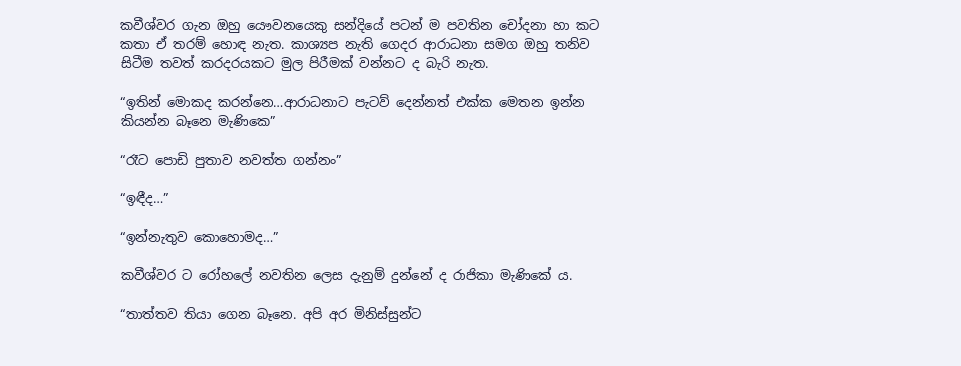කවීශ්වර ගැන ඔහු යෞවනයෙකු සන්දියේ පටන් ම පවතින චෝදනා හා කට කතා ඒ තරම් හොඳ නැත. කාශ්‍යප නැති ගෙදර ආරාධනා සමග ඔහු තනිව සිටීම තවත් කරදරයකට මුල පිරීමක් වන්නට ද බැරි නැත.

“ඉතින් මොකද කරන්නෙ…ආරාධනාට පැටව් දෙන්නත් එක්ක මෙතන ඉන්න කියන්න බෑනෙ මැණිකෙ”

“රෑට පොඩි පුතාව නවත්ත ගන්නං”

“ඉඳීද…”

“ඉන්නැතුව කොහොමද…”

කවීශ්වර ට රෝහලේ නවතින ලෙස දැනුම් දුන්නේ ද රාජිකා මැණිකේ ය.

“තාත්තව තියා ගෙන බෑනෙ. අපි අර මිනිස්සුන්ට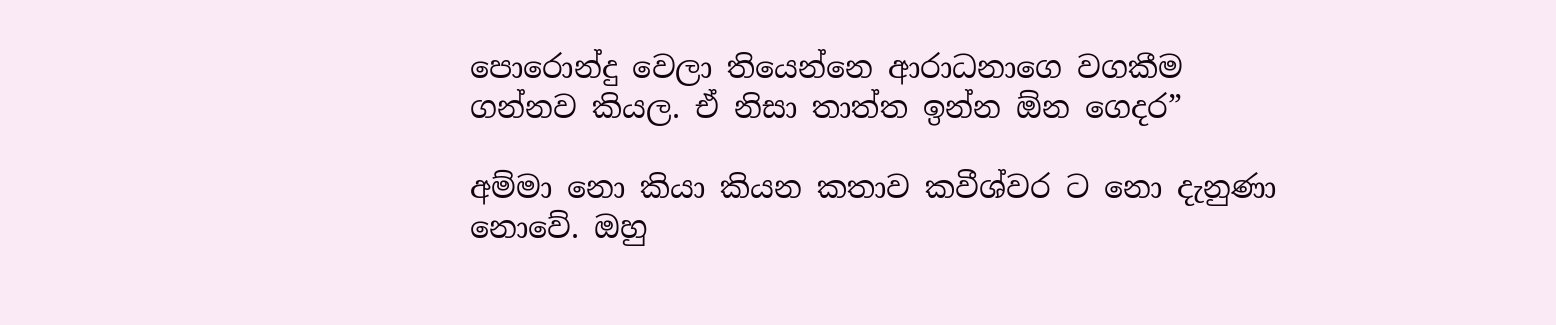පොරොන්දු වෙලා තියෙන්නෙ ආරාධනාගෙ වගකීම ගන්නව කියල. ඒ නිසා තාත්ත ඉන්න ඕන ගෙදර”

අම්මා නො කියා කියන කතාව කවීශ්වර ට නො දැනුණා නොවේ. ඔහු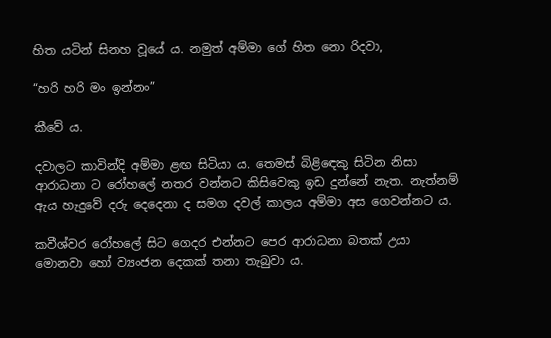හිත යටින් සිනහ වූයේ ය. නමුත් අම්මා ගේ හිත නො රිදවා,

“හරි හරි මං ඉන්නං”

කීවේ ය.

දවාලට කාවින්දි අම්මා ළඟ සිටියා ය. තෙමස් බිළිඳෙකු සිටින නිසා ආරාධනා ට රෝහලේ නතර වන්නට කිසිවෙකු ඉඩ දුන්නේ නැත. නැත්නම් ඇය හැදුවේ දරු දෙදෙනා ද සමග දවල් කාලය අම්මා අස ගෙවන්නට ය.

කවීශ්වර රෝහලේ සිට ගෙදර එන්නට පෙර ආරාධනා බතක් උයා මොනවා හෝ ව්‍යංජන දෙකක් තනා තැබුවා ය.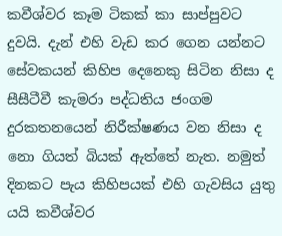කවීශ්වර කෑම ටිකක් කා සාප්පුවට දුවයි. දැන් එහි වැඩ කර ගෙන යන්නට සේවකයන් කිහිප දෙනෙකු සිටින නිසා ද සීසීටීවී කැමරා පද්ධතිය ජංගම දුරකතනයෙන් නිරීක්ෂණය වන නිසා ද නො ගියත් බියක් ඇත්තේ නැත. නමුත් දිනකට පැය කිහිපයක් එහි ගැවසිය යුතු යයි කවීශ්වර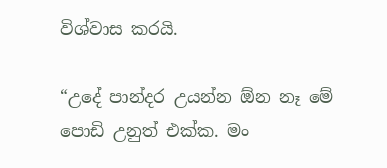විශ්වාස කරයි.

“උදේ පාන්දර උයන්න ඕන නෑ මේ පොඩි උනුත් එක්ක. මං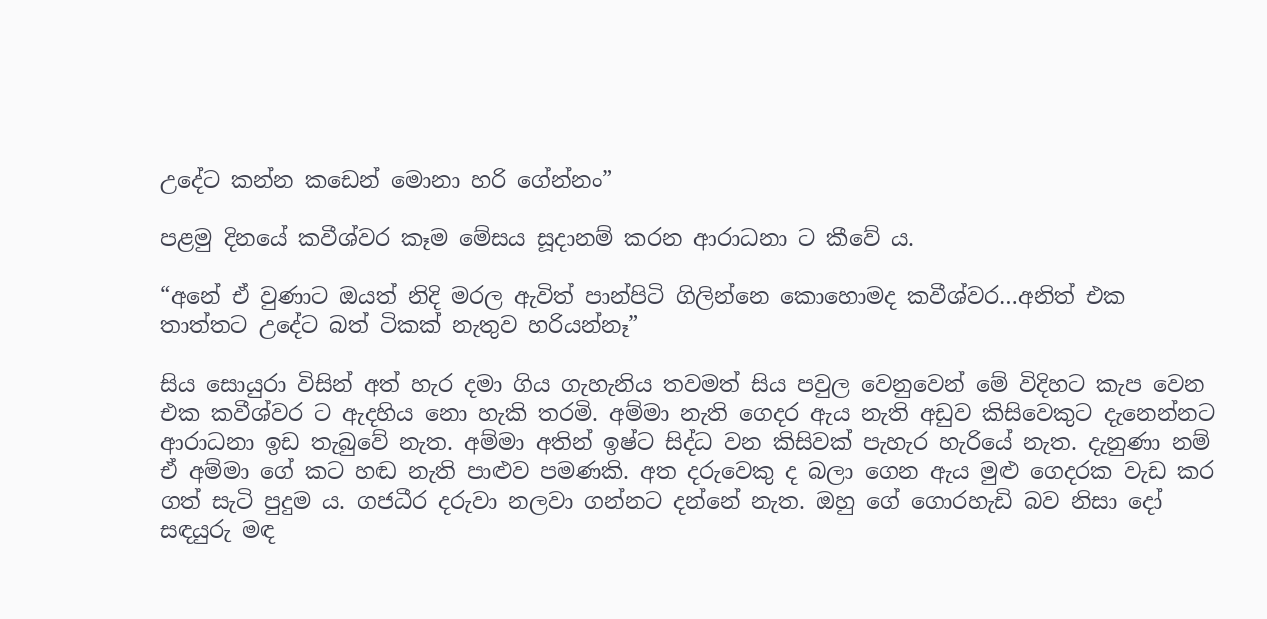උදේට කන්න කඩෙන් මොනා හරි ගේන්නං”

පළමු දිනයේ කවීශ්වර කෑම මේසය සූදානම් කරන ආරාධනා ට කීවේ ය.

“අනේ ඒ වුණාට ඔයත් නිදි මරල ඇවිත් පාන්පිටි ගිලින්නෙ කොහොමද කවීශ්වර…අනිත් එක තාත්තට උදේට බත් ටිකක් නැතුව හරියන්නෑ”

සිය සොයුරා විසින් අත් හැර දමා ගිය ගැහැනිය තවමත් සිය පවුල වෙනුවෙන් මේ විදිහට කැප වෙන එක කවීශ්වර ට ඇදහිය නො හැකි තරමි. අම්මා නැති ගෙදර ඇය නැති අඩුව කිසිවෙකුට දැනෙන්නට ආරාධනා ඉඩ තැබුවේ නැත. අම්මා අතින් ඉෂ්ට සිද්ධ වන කිසිවක් පැහැර හැරියේ නැත. දැනුණා නම් ඒ අම්මා ගේ කට හඬ නැති පාළුව පමණකි. අත දරුවෙකු ද බලා ගෙන ඇය මුළු ගෙදරක වැඩ කර ගත් සැටි පුදුම ය. ගජධීර දරුවා නලවා ගන්නට දන්නේ නැත. ඔහු ගේ ගොරහැඩි බව නිසා දෝ සඳයුරු මඳ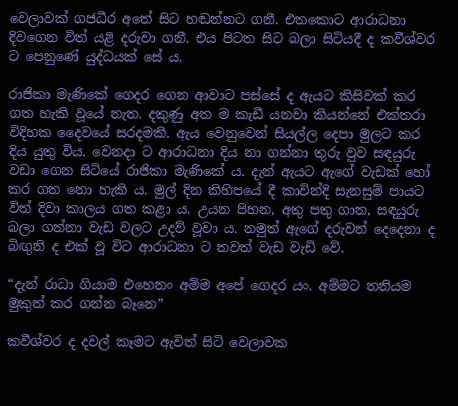වෙලාවක් ගජධීර අතේ සිට හඬන්නට ගනී. එතකොට ආරාධනා දිවගෙන විත් යළි දරුවා ගනී. එය පිටත සිට බලා සිටියදී ද කවීශ්වර ට පෙනුණේ යුද්ධයක් සේ ය.

රාජිකා මැණිකේ ගෙදර ගෙන ආවාට පස්සේ ද ඇයට කිසිවක් කර ගත හැකි වූයේ නැත. දකුණු අත ම කැඩී යනවා කියන්නේ එක්තරා විදිහක දෛවයේ සරදමකි. ඇය වෙනුවෙන් සියල්ල දෙපා මුලට කර දිය යුතු විය. වෙනදා ට ආරාධනා දිය නා ගන්නා තුරු වුව සඳයුරු වඩා ගෙන සිටියේ රාජිකා මැණිකේ ය. දැන් ඇයට ඇගේ වැඩක් හෝ කර ගත නො හැකි ය. මුල් දින කිහිපයේ දී කාවින්දි සැනසුම් පායට විත් දිවා කාලය ගත කළා ය. උයන පිහන, අතු පතු ගාන, සඳයුරු බලා ගන්නා වැඩ වලට උදව් වූවා ය. නමුත් ඇගේ දරුවන් දෙදෙනා ද බිඟුනි ද එක් වූ විට ආරාධනා ට තවත් වැඩ වැඩි වේ.

“දැන් රාධා ගියාම එහෙනං අම්ම අපේ ගෙදර යං. අම්මට තනියම මුකුත් කර ගන්න බෑනෙ”

කවීශ්වර ද දවල් කෑමට ඇවිත් සිටි වෙලාවක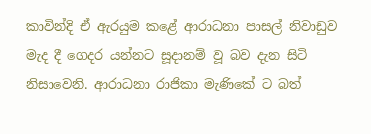කාවින්දි ඒ ඇරයුම කළේ ආරාධනා පාසල් නිවාඩුව මැද දී ගෙදර යන්නට සූදානම් වූ බව දැන සිටි නිසාවෙනි. ආරාධනා රාජිකා මැණිකේ ට බත්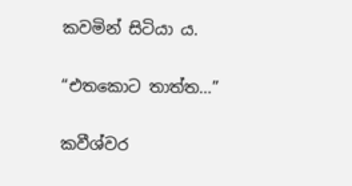කවමින් සිටියා ය.

“එතකොට තාත්ත…”

කවීශ්වර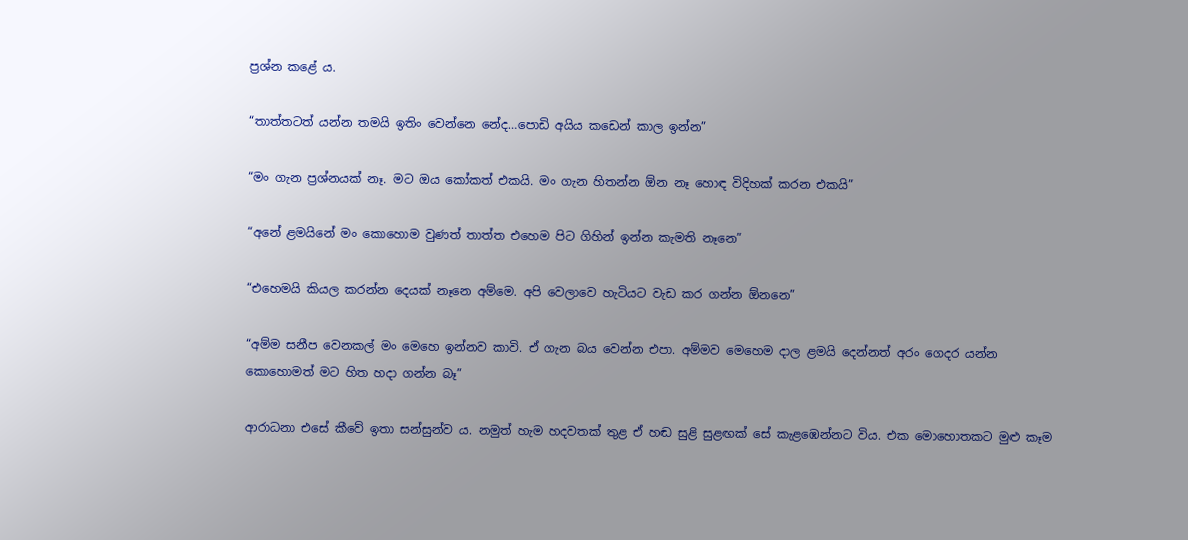ප්‍රශ්න කළේ ය.

“තාත්තටත් යන්න තමයි ඉතිං වෙන්නෙ නේද…පොඩි අයිය කඩෙන් කාල ඉන්න”

“මං ගැන ප්‍රශ්නයක් නෑ. මට ඔය කෝකත් එකයි. මං ගැන හිතන්න ඕන නෑ හොඳ විදිහක් කරන එකයි”

“අනේ ළමයිනේ මං කොහොම වුණත් තාත්ත එහෙම පිට ගිහින් ඉන්න කැමති නෑනෙ”

“එහෙමයි කියල කරන්න දෙයක් නෑනෙ අම්මෙ. අපි වෙලාවෙ හැටියට වැඩ කර ගන්න ඕනනෙ”

“අම්ම සනීප වෙනකල් මං මෙහෙ ඉන්නව කාවි. ඒ ගැන බය වෙන්න එපා. අම්මව මෙහෙම දාල ළමයි දෙන්නත් අරං ගෙදර යන්න කොහොමත් මට හිත හදා ගන්න බෑ”

ආරාධනා එසේ කීවේ ඉතා සන්සුන්ව ය. නමුත් හැම හදවතක් තුළ ඒ හඬ සුළි සුළඟක් සේ කැළඹෙන්නට විය. එක මොහොතකට මුළු කෑම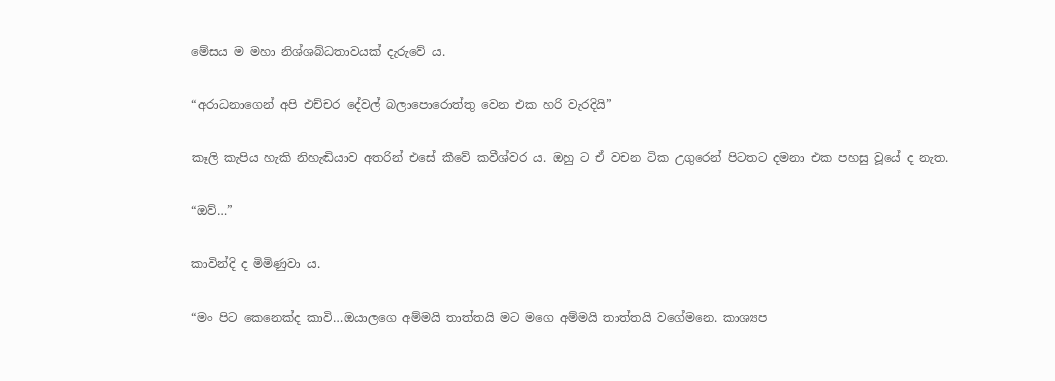මේසය ම මහා නිශ්ශබ්ධතාවයක් දැරුවේ ය.

“අරාධනාගෙන් අපි එච්චර දේවල් බලාපොරොත්තු වෙන එක හරි වැරදියි”

කෑලි කැපිය හැකි නිහැඬියාව අතරින් එසේ කීවේ කවීශ්වර ය. ඔහු ට ඒ වචන ටික උගුරෙන් පිටතට දමනා එක පහසු වූයේ ද නැත.

“ඔව්…”

කාවින්දි ද මිමිණුවා ය.

“මං පිට කෙනෙක්ද කාවි…ඔයාලගෙ අම්මයි තාත්තයි මට මගෙ අම්මයි තාත්තයි වගේමනෙ. කාශ්‍යප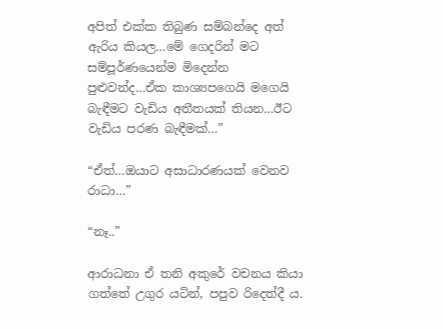අපිත් එක්ක තිබුණ සම්බන්දෙ අත් ඇරිය කියල…මේ ගෙදරින් මට සම්පූර්ණයෙන්ම මිදෙන්න පුළුවන්ද…ඒක කාශ්‍යපගෙයි මගෙයි බැඳීමට වැඩිය අතීතයක් තියන…ඊට වැඩිය පරණ බැඳීමක්…”

“ඒත්…ඔයාට අසාධාරණයක් වෙනව රාධා…”

“නෑ..”

ආරාධනා ඒ තනි අකුරේ වචනය කියා ගත්තේ උගුර යටින්, පපුව රිදෙත්දී ය.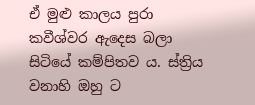ඒ මුළු කාලය පුරා කවීශ්වර ඇදෙස බලා සිටියේ කම්පිතව ය. ස්ත්‍රිය වනාහි ඔහු ට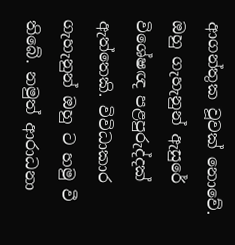ආගන්තුක වූවක් නොවේ. ඔහු ගැහැනුන් ඇසුරේ විශේෂඥ පළපුරුද්දක් ඇත්තෙකි. විවිධාකාර ගැහැනුන් ඔහු ට හමු වී තිබේ. නමුත් ආරාධනා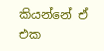කියන්නේ ඒ එක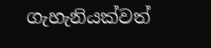ගැහැනියක්වත්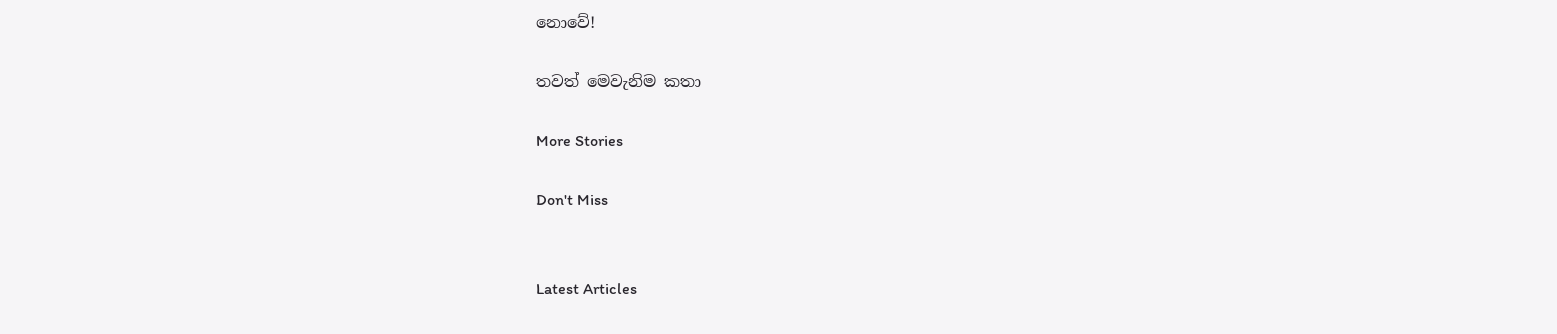නොවේ!

තවත් මෙවැනිම කතා

More Stories

Don't Miss


Latest Articles